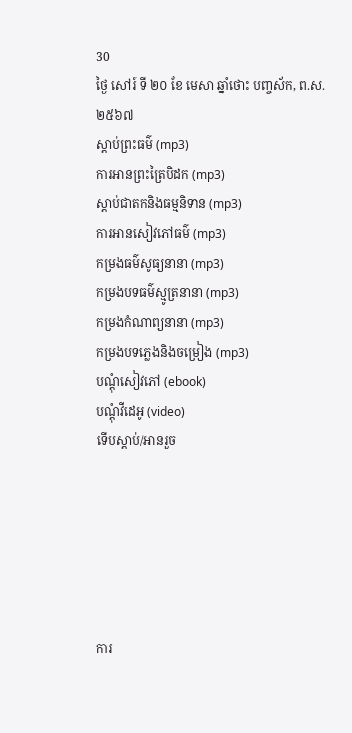30
ថ្ងៃ សៅរ៍ ទី ២០ ខែ មេសា ឆ្នាំថោះ បញ្ចស័ក, ព.ស.២៥៦៧
ស្តាប់ព្រះធម៌ (mp3)
ការអានព្រះត្រៃបិដក (mp3)
ស្តាប់ជាតកនិងធម្មនិទាន (mp3)
ការអានសៀវភៅធម៌ (mp3)
កម្រងធម៌សូធ្យនានា (mp3)
កម្រងបទធម៌ស្មូត្រនានា (mp3)
កម្រងកំណាព្យនានា (mp3)
កម្រងបទភ្លេងនិងចម្រៀង (mp3)
បណ្តុំសៀវភៅ (ebook)
បណ្តុំវីដេអូ (video)
ទើបស្តាប់/អានរួច






ការ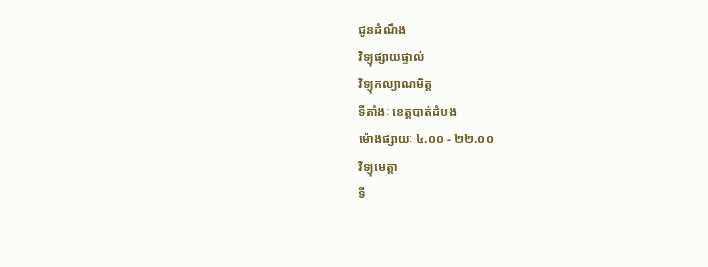ជូនដំណឹង
វិទ្យុផ្សាយផ្ទាល់
វិទ្យុកល្យាណមិត្ត
ទីតាំងៈ ខេត្តបាត់ដំបង
ម៉ោងផ្សាយៈ ៤.០០ - ២២.០០
វិទ្យុមេត្តា
ទី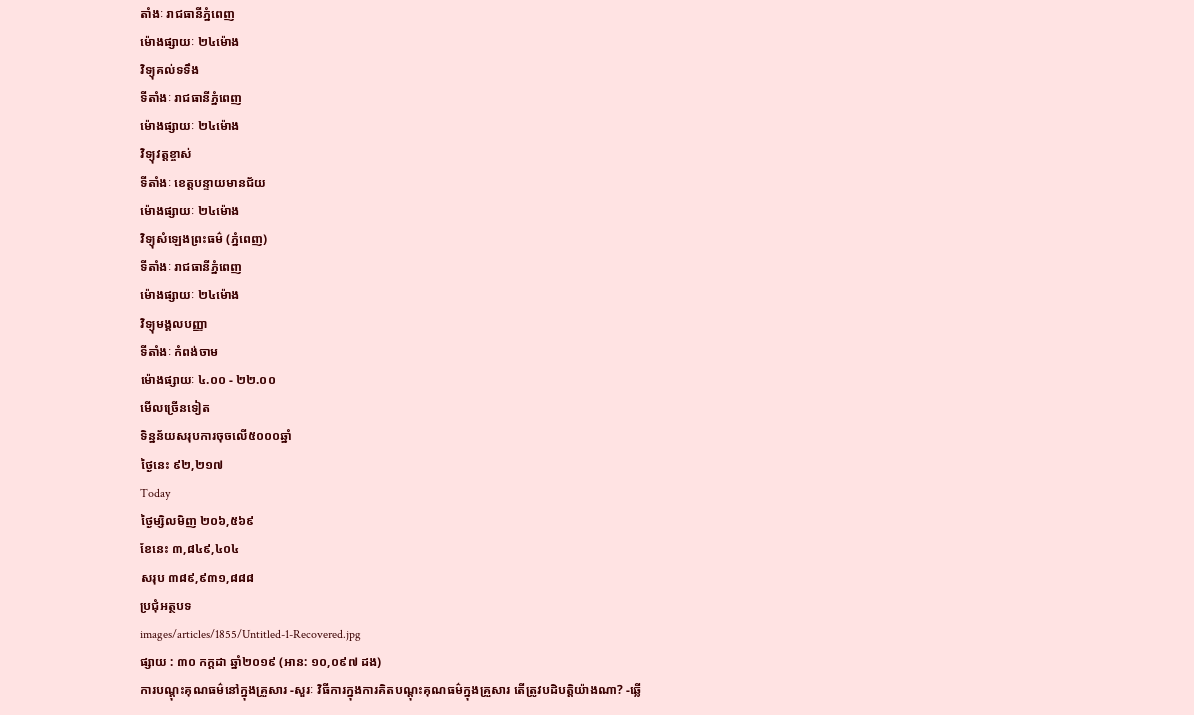តាំងៈ រាជធានីភ្នំពេញ
ម៉ោងផ្សាយៈ ២៤ម៉ោង
វិទ្យុគល់ទទឹង
ទីតាំងៈ រាជធានីភ្នំពេញ
ម៉ោងផ្សាយៈ ២៤ម៉ោង
វិទ្យុវត្តខ្ចាស់
ទីតាំងៈ ខេត្តបន្ទាយមានជ័យ
ម៉ោងផ្សាយៈ ២៤ម៉ោង
វិទ្យុសំឡេងព្រះធម៌ (ភ្នំពេញ)
ទីតាំងៈ រាជធានីភ្នំពេញ
ម៉ោងផ្សាយៈ ២៤ម៉ោង
វិទ្យុមង្គលបញ្ញា
ទីតាំងៈ កំពង់ចាម
ម៉ោងផ្សាយៈ ៤.០០ - ២២.០០
មើលច្រើនទៀត
ទិន្នន័យសរុបការចុចលើ៥០០០ឆ្នាំ
ថ្ងៃនេះ ៩២,២១៧
Today
ថ្ងៃម្សិលមិញ ២០៦,៥៦៩
ខែនេះ ៣,៨៤៩,៤០៤
សរុប ៣៨៩,៩៣១,៨៨៨
ប្រជុំអត្ថបទ
images/articles/1855/Untitled-1-Recovered.jpg
ផ្សាយ : ៣០ កក្តដា ឆ្នាំ២០១៩ (អាន: ១០,០៩៧ ដង)
ការបណ្ដុះគុណធម៌នៅក្នុងគ្រួសារ -សួរៈ វិធីការក្នុងការគិតបណ្ដុះគុណធម៌ក្នុងគ្រួសារ តើត្រូវបដិបត្តិយ៉ាងណា? -ឆ្លើ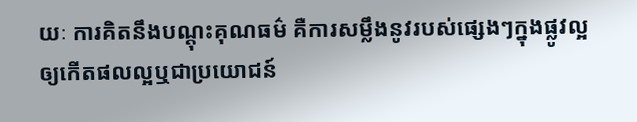យៈ ការគិតនឹងបណ្ដុះគុណធម៌ គឺការសម្លឹងនូវរបស់ផ្សេងៗក្នុងផ្លូវល្អឲ្យកើតផលល្អឬជាប្រយោជន៍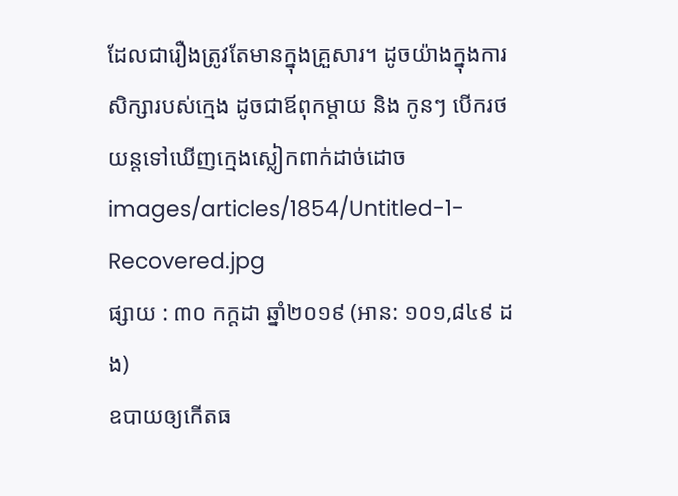ដែលជារឿងត្រូវតែមានក្នុងគ្រួសារ។ ដូចយ៉ាងក្នុងការសិក្សារបស់ក្មេង ដូចជាឪពុកម្ដាយ និង កូនៗ បើករថយន្តទៅឃើញក្មេងស្លៀកពាក់ដាច់ដោច
images/articles/1854/Untitled-1-Recovered.jpg
ផ្សាយ : ៣០ កក្តដា ឆ្នាំ២០១៩ (អាន: ១០១,៨៤៩ ដង)
ឧបាយឲ្យកើតធ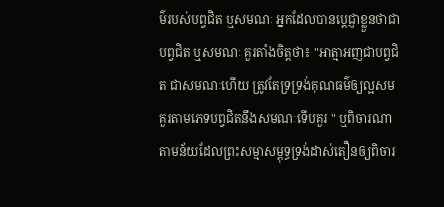ម៌របស់បព្វជិត ឬសមណៈ អ្នកដែលបានប្ដេជ្ញាខ្លួនថាជាបព្វជិត ឬសមណៈ គួរតាំងចិត្តថា៖ "អាត្មាអញជាបព្វជិត ជាសមណៈហើយ ត្រូវតែទ្រទ្រង់គុណធម៌ឲ្យល្អសមគួរតាមភេទបព្វជិតនឹងសមណៈទើបគួរ " ឬពិចារណាតាមន័យដែលព្រះសម្មាសម្ពុទ្ធទ្រង់ដាស់តឿនឲ្យពិចារ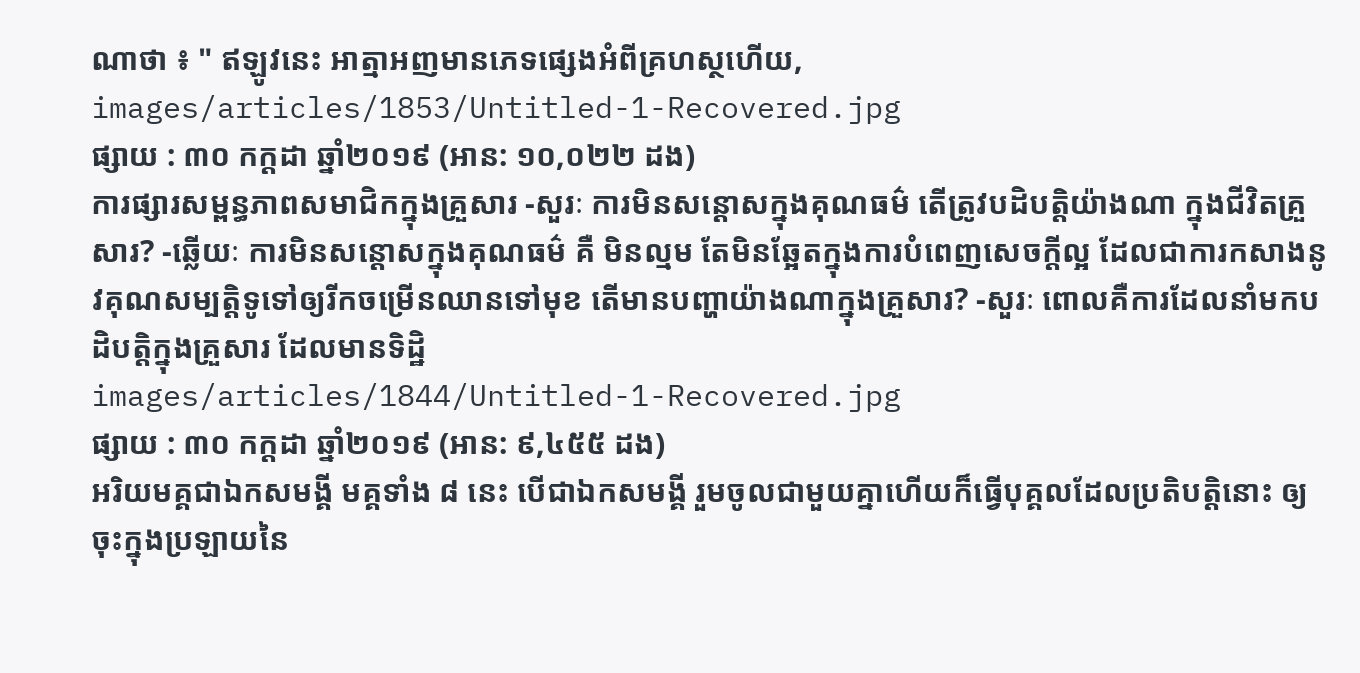ណាថា ៖ " ឥឡូវនេះ អាត្មាអញមានភេទផ្សេងអំពីគ្រហស្ថហើយ,
images/articles/1853/Untitled-1-Recovered.jpg
ផ្សាយ : ៣០ កក្តដា ឆ្នាំ២០១៩ (អាន: ១០,០២២ ដង)
ការផ្សារសម្ពន្ធភាពសមាជិកក្នុងគ្រួសារ -សួរៈ ការមិនសន្ដោសក្នុងគុណធម៌ តើត្រូវបដិបត្តិយ៉ាងណា ក្នុងជីវិតគ្រួសារ? -ឆ្លើយៈ ការមិនសន្ដោសក្នុងគុណធម៌ គឺ មិនល្មម តែមិនឆ្អែតក្នុងការបំពេញសេចក្ដីល្អ ដែលជាការកសាងនូវគុណសម្បត្តិទូទៅឲ្យរីកចម្រើនឈានទៅមុខ តើមានបញ្ហាយ៉ាងណាក្នុងគ្រួសារ? -សួរៈ ពោលគឺការដែលនាំមកបដិបត្តិក្នុងគ្រួសារ ដែលមានទិដ្ឋិ
images/articles/1844/Untitled-1-Recovered.jpg
ផ្សាយ : ៣០ កក្តដា ឆ្នាំ២០១៩ (អាន: ៩,៤៥៥ ដង)
អរិយមគ្គជាឯកសមង្គី មគ្គទាំង ៨ នេះ បើជាឯកសមង្គី រួមចូលជាមួយគ្នាហើយក៏ធ្វើបុគ្គលដែលប្រតិបត្តិនោះ ឲ្យចុះក្នុងប្រឡាយនៃ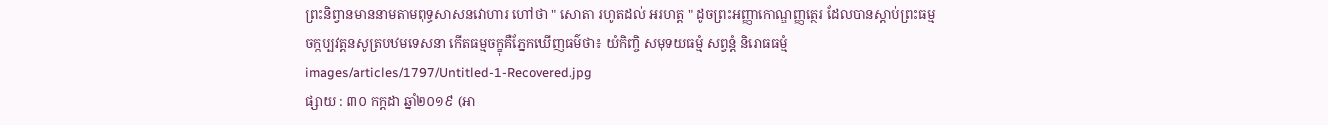ព្រះនិព្វានមាននាមតាមពុទ្ធសាសនវោហារ ហៅថា " សោតា រហូតដល់ អរហត្ត " ដូចព្រះអញ្ញាកោណ្ឌញ្ញត្ថេរ ដែលបានស្ដាប់ព្រះធម្មចក្កប្បវត្តនសូត្របឋមទេសនា កើតធម្មចក្ខុគឺភ្នែកឃើញធម៌ថា៖ យំកិញ្ចិ សមុទយធម្មំ សព្វន្តំ និរោធធម្មំ
images/articles/1797/Untitled-1-Recovered.jpg
ផ្សាយ : ៣០ កក្តដា ឆ្នាំ២០១៩ (អា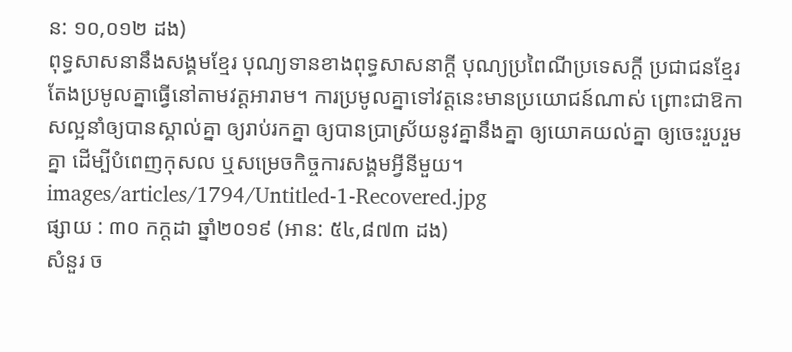ន: ១០,០១២ ដង)
ពុទ្ធសាសនានឹងសង្គមខ្មែរ បុណ្យទានខាងពុទ្ធសាសនាក្ដី បុណ្យប្រពៃណីប្រទេសក្ដី ប្រជាជនខ្មែរតែងប្រមូលគ្នាធ្វើនៅតាមវត្តអារាម។ ការប្រមូលគ្នាទៅវត្តនេះមានប្រយោជន៍ណាស់ ព្រោះជាឱកាសល្អនាំឲ្យបានស្គាល់គ្នា ឲ្យរាប់រកគ្នា ឲ្យបានប្រាស្រ័យនូវគ្នានឹងគ្នា ឲ្យយោគយល់គ្នា ឲ្យចេះរួបរួមគ្នា ដើម្បីបំពេញកុសល ឬសម្រេចកិច្ចការសង្គមអ្វីនីមួយ។
images/articles/1794/Untitled-1-Recovered.jpg
ផ្សាយ : ៣០ កក្តដា ឆ្នាំ២០១៩ (អាន: ៥៤,៨៧៣ ដង)
សំនួរ ច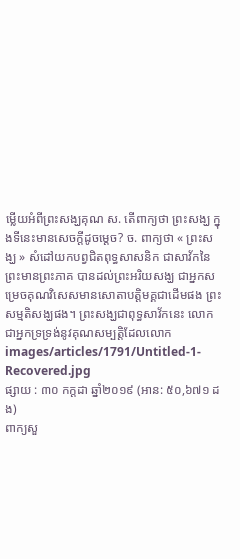ម្លើយអំពីព្រះសង្ឃគុណ ស. តើពាក្យថា ព្រះសង្ឃ ក្នុងទីនេះមានសេចក្ដីដូចម្ដេច? ច. ពាក្យថា « ព្រះសង្ឃ » សំដៅយកបព្វជិតពុទ្ធសាសនិក ជាសាវ័កនៃព្រះមានព្រះភាគ បានដល់ព្រះអរិយសង្ឃ ជាអ្នកសម្រេចគុណវិសេសមានសោតាបត្តិមគ្គជាដើមផង ព្រះសម្មតិសង្ឃផង។ ព្រះសង្ឃជាពុទ្ធសាវ័កនេះ លោកជាអ្នកទ្រទ្រង់នូវគុណសម្បត្តិដែលលោក
images/articles/1791/Untitled-1-Recovered.jpg
ផ្សាយ : ៣០ កក្តដា ឆ្នាំ២០១៩ (អាន: ៥០,៦៧១ ដង)
ពាក្យសួ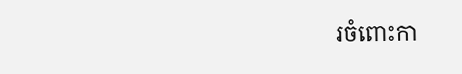រចំពោះកា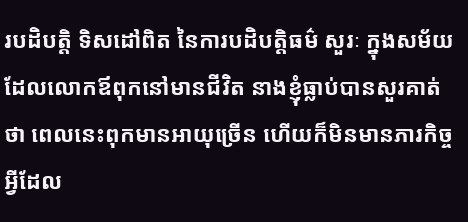របដិបត្តិ ទិសដៅពិត នៃការបដិបត្តិធម៌ សួរៈ ក្នុងសម័យដែលលោកឪពុកនៅមានជីវិត នាងខ្ញុំធ្លាប់បានសួរគាត់ថា ពេលនេះពុកមានអាយុច្រើន ហើយក៏មិនមានភារកិច្ចអ្វីដែល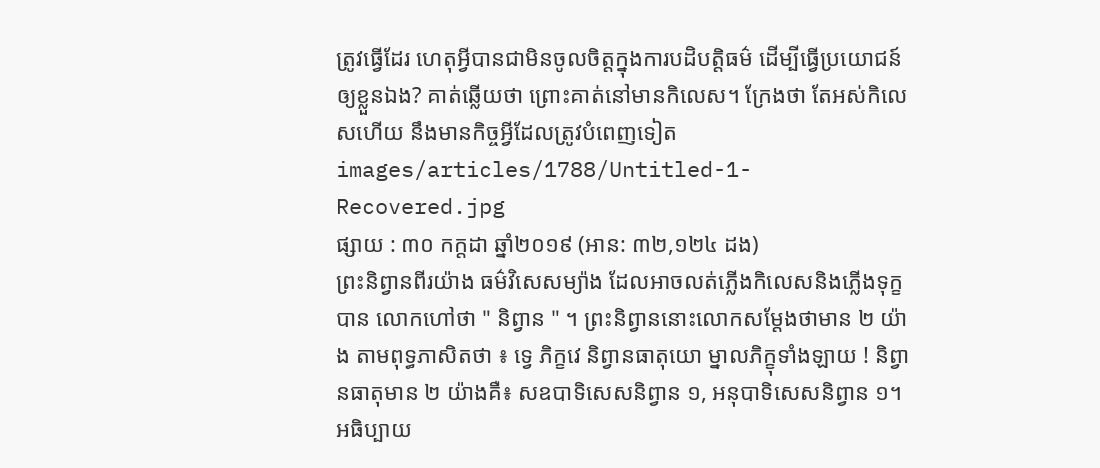ត្រូវធ្វើដែរ ហេតុអ្វីបានជាមិនចូលចិត្តក្នុងការបដិបត្តិធម៌ ដើម្បីធ្វើប្រយោជន៍ឲ្យខ្លួនឯង? គាត់ឆ្លើយថា ព្រោះគាត់នៅមានកិលេស។ ក្រែងថា តែអស់កិលេសហើយ នឹងមានកិច្ចអ្វីដែលត្រូវបំពេញទៀត
images/articles/1788/Untitled-1-Recovered.jpg
ផ្សាយ : ៣០ កក្តដា ឆ្នាំ២០១៩ (អាន: ៣២,១២៤ ដង)
ព្រះនិព្វានពីរយ៉ាង ធម៌វិសេសម្យ៉ាង ដែលអាចលត់ភ្លើងកិលេសនិងភ្លើងទុក្ខបាន លោកហៅថា " និព្វាន " ។ ព្រះនិព្វាននោះលោកសម្ដែងថាមាន ២ យ៉ាង តាមពុទ្ធភាសិតថា ៖ ទ្វេ ភិក្ខវេ និព្វានធាតុយោ ម្នាលភិក្ខុទាំងឡាយ ! និព្វានធាតុមាន ២ យ៉ាងគឺ៖ សឧបាទិសេសនិព្វាន ១, អនុបាទិសេសនិព្វាន ១។ អធិប្បាយ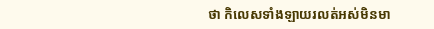ថា កិលេសទាំងឡាយរលត់អស់មិនមា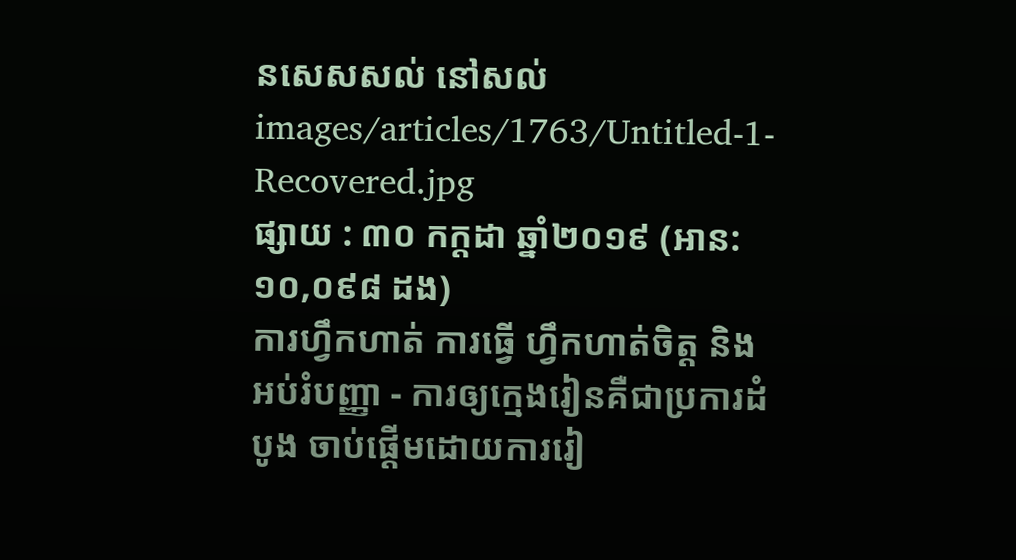នសេសសល់ នៅសល់
images/articles/1763/Untitled-1-Recovered.jpg
ផ្សាយ : ៣០ កក្តដា ឆ្នាំ២០១៩ (អាន: ១០,០៩៨ ដង)
ការហ្វឹកហាត់ ការធ្វើ ហ្វឹកហាត់ចិត្ត និង អប់រំបញ្ញា - ការឲ្យក្មេងរៀនគឺជាប្រការដំបូង ចាប់ផ្ដើមដោយការរៀ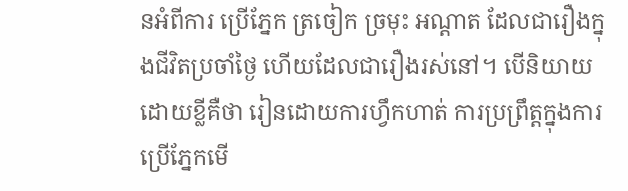នអំពីការ ប្រើភ្នែក ត្រចៀក ច្រមុះ អណ្ដាត ដែលជារឿងក្នុងជីវិតប្រចាំថ្ងៃ ហើយដែលជារឿងរស់នៅ។ បើនិយាយដោយខ្លីគឺថា រៀនដោយការហ្វឹកហាត់ ការប្រព្រឹត្តក្នុងការប្រើភ្នែកមើ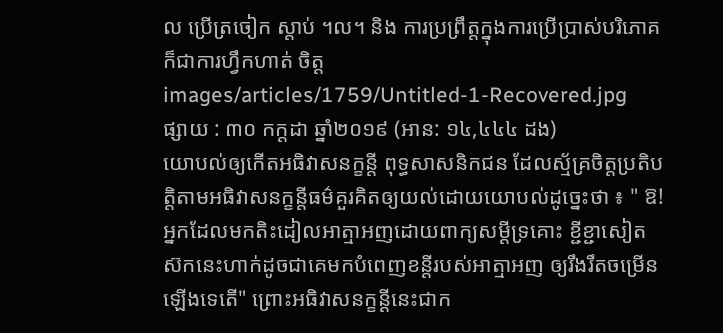ល ប្រើត្រចៀក ស្ដាប់ ។ល។ និង ការប្រព្រឹត្តក្នុងការប្រើប្រាស់បរិភោគ ក៏ជាការហ្វឹកហាត់ ចិត្ត
images/articles/1759/Untitled-1-Recovered.jpg
ផ្សាយ : ៣០ កក្តដា ឆ្នាំ២០១៩ (អាន: ១៤,៤៤៤ ដង)
យោបល់ឲ្យកើតអធិវាសនក្ខន្តី ពុទ្ធសាសនិកជន ដែលស្ម័គ្រចិត្តប្រតិបត្តិតាមអធិវាសនក្ខន្ដីធម៌គួរគិតឲ្យយល់ដោយយោបល់ដូច្នេះថា ៖ " ឱ! អ្នកដែលមកតិះដៀលអាត្មាអញដោយពាក្យសម្ដីទ្រគោះ ខ្ជីខ្ជាសៀតស៊កនេះហាក់ដូចជាគេមកបំពេញខន្តីរបស់អាត្មាអញ ឲ្យរឹងរឹតចម្រើនឡើងទេតើ" ព្រោះអធិវាសនក្ខន្តីនេះជាក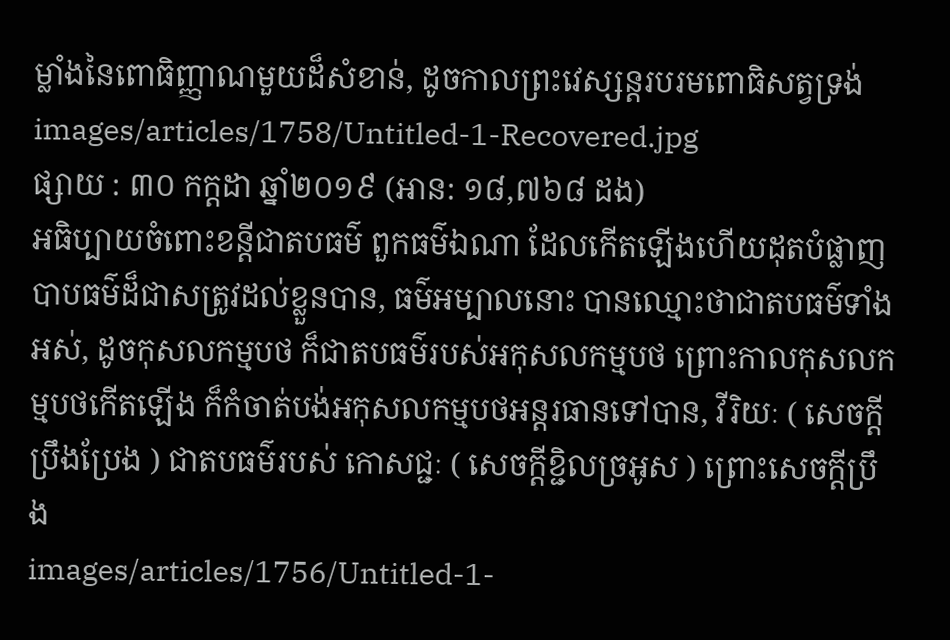ម្លាំងនៃពោធិញ្ញាណមួយដ៏សំខាន់, ដូចកាលព្រះវេស្សន្ដរបរមពោធិសត្វទ្រង់
images/articles/1758/Untitled-1-Recovered.jpg
ផ្សាយ : ៣០ កក្តដា ឆ្នាំ២០១៩ (អាន: ១៨,៧៦៨ ដង)
អធិប្បាយចំពោះខន្តីជាតបធម៌ ពួកធម៌ឯណា ដែលកើតឡើងហើយដុតបំផ្លាញបាបធម៌ដ៏ជាសត្រូវដល់ខ្លួនបាន, ធម៌អម្បាលនោះ បានឈ្មោះថាជាតបធម៌ទាំងអស់, ដូចកុសលកម្មបថ ក៏ជាតបធម៌របស់អកុសលកម្មបថ ព្រោះកាលកុសលកម្មបថកើតឡើង ក៏កំចាត់បង់អកុសលកម្មបថអន្តរធានទៅបាន, វីរិយៈ ( សេចក្ដីប្រឹងប្រែង ) ជាតបធម៌របស់ កោសជ្ជៈ ( សេចក្ដីខ្ជិលច្រអូស ) ព្រោះសេចក្ដីប្រឹង
images/articles/1756/Untitled-1-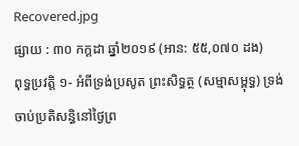Recovered.jpg
ផ្សាយ : ៣០ កក្តដា ឆ្នាំ២០១៩ (អាន: ៥៥,០៧០ ដង)
ពុទ្ធប្រវត្តិ ១- អំពីទ្រង់ប្រសូត ព្រះសិទ្ធត្ថ (សម្មាសម្ពុទ្ធ) ទ្រង់ចាប់ប្រតិសន្ធិនៅថ្ងៃព្រ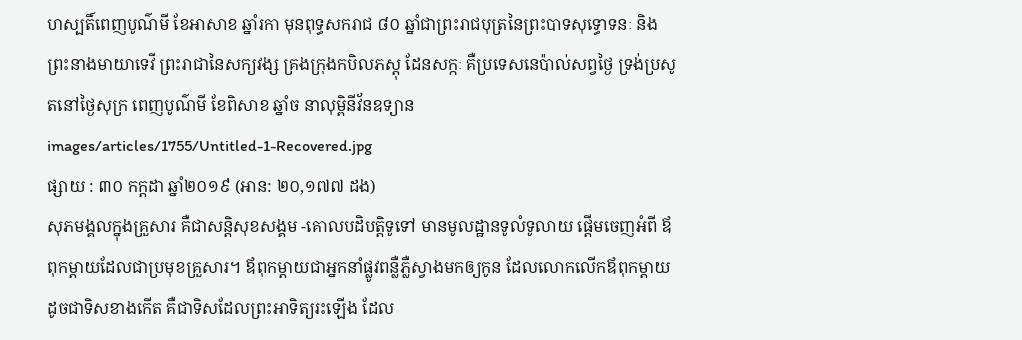ហស្បតិ៍ពេញបូណ៌មី ខែអាសាខ ឆ្នាំរកា មុនពុទ្ធសករាជ ៨០ ឆ្នាំជាព្រះរាជបុត្រនៃព្រះបាទសុទ្ធោទនៈ និងព្រះនាងមាយាទេវី ព្រះរាជានៃសក្យវង្ស គ្រងក្រុងកបិលភស្ដុ ដែនសក្កៈ គឺប្រទេសនេប៉ាល់សព្វថ្ងៃ ទ្រង់ប្រសូតនៅថ្ងៃសុក្រ ពេញបូណ៌មី ខែពិសាខ ឆ្នាំច នាលុម្ពិនីវ័នឧទ្យាន
images/articles/1755/Untitled-1-Recovered.jpg
ផ្សាយ : ៣០ កក្តដា ឆ្នាំ២០១៩ (អាន: ២០,១៧៧ ដង)
សុភមង្គលក្នុងគ្រួសារ គឺជាសន្តិសុខសង្គម -គោលបដិបត្តិទូទៅ មានមូលដ្ឋានទូលំទូលាយ ផ្ដើមចេញអំពី ឪពុកម្ដាយដែលជាប្រមុខគ្រួសារ។ ឪពុកម្ដាយជាអ្នកនាំផ្លូវពន្លឺភ្លឺស្វាងមកឲ្យកូន ដែលលោកលើកឪពុកម្ដាយដូចជាទិសខាងកើត គឺជាទិសដែលព្រះអាទិត្យរះឡើង ដែល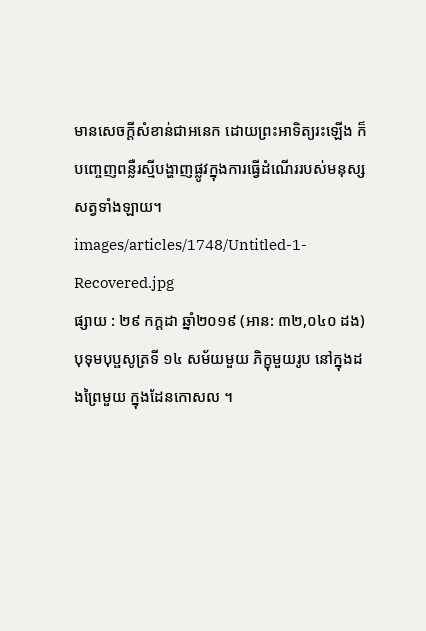មានសេចក្ដីសំខាន់ជាអនេក ដោយព្រះអាទិត្យរះឡើង ក៏បញ្ចេញពន្លឺរស្មីបង្ហាញផ្លូវក្នុងការធ្វើដំណើររបស់មនុស្សសត្វទាំងឡាយ។
images/articles/1748/Untitled-1-Recovered.jpg
ផ្សាយ : ២៩ កក្តដា ឆ្នាំ២០១៩ (អាន: ៣២,០៤០ ដង)
បុទុមបុប្ផសូត្រទី ១៤ សម័យមួយ ភិក្ខុមួយរូប នៅក្នុងដងព្រៃមួយ ក្នុងដែនកោសល ។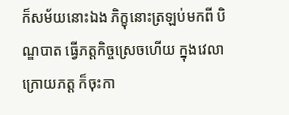ក៏សម័យនោះឯង ភិក្ខុនោះត្រឡប់មកពី បិណ្ឌបាត ធ្វើភត្តកិច្ចស្រេចហើយ ក្នុងវេលាក្រោយភត្ត ក៏ចុះកា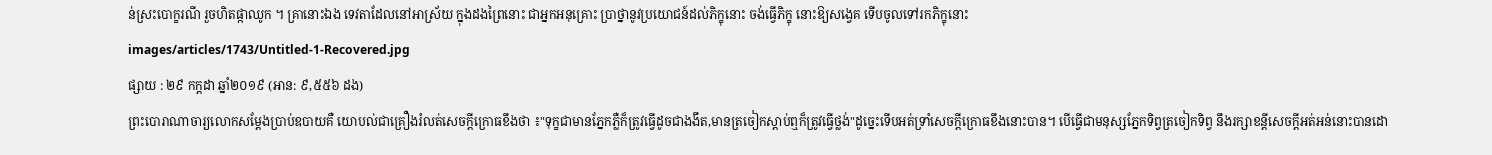ន់ស្រះបោក្ខរណី រួចហិតផ្កាឈូក ។ គ្រានោះឯង ទេវតាដែលនៅអាស្រ័យ ក្នុងដងព្រៃនោះ ជាអ្នកអនុគ្រោះ ប្រាថ្នានូវប្រយោជន៍ដល់ភិក្ខុនោះ ចង់ធ្វើភិក្ខុ នោះឱ្យសង្វេគ ទើបចូលទៅរកភិក្ខុនោះ
images/articles/1743/Untitled-1-Recovered.jpg
ផ្សាយ : ២៩ កក្តដា ឆ្នាំ២០១៩ (អាន: ៩,៥៥៦ ដង)
ព្រះបោរាណាចារ្យលោកសម្ដែងប្រាប់ឧបាយគឺ យោបល់ជាគ្រឿងរំលត់សេចក្ដីក្រោធខឹងថា ៖"ទុក្ខជាមានភ្នែកភ្លឺក៏ត្រូវធ្វើដូចជាងងឹត,មានត្រចៀកស្ដាប់ឮក៏ត្រូវធ្វើថ្លង់"ដូច្នេះទើបអត់ទ្រាំសេចក្ដីក្រោធខឹងនោះបាន។ បើធ្វើជាមនុស្សភ្នែកទិព្វត្រចៀកទិព្វ នឹងរក្សាខន្តីសេចក្ដីអត់អន់នោះបានដោ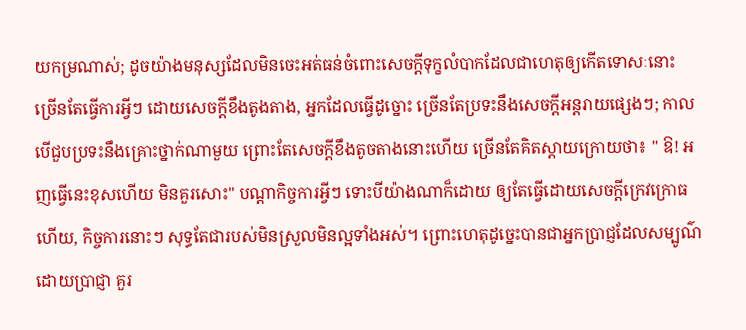យកម្រណាស់; ដូចយ៉ាងមនុស្សដែលមិនចេះអត់ធន់ចំពោះសេចក្ដីទុក្ខលំបាកដែលជាហេតុឲ្យកើតទោសៈនោះ ច្រើនតែធ្វើការអ្វីៗ ដោយសេចក្ដីខឹងតូងតាង, អ្នកដែលធ្វើដូច្នោះ ច្រើនតែប្រទះនឹងសេចក្ដីអន្តរាយផ្សេងៗ; កាលបើជួបប្រទះនឹងគ្រោះថ្នាក់ណាមួយ ព្រោះតែសេចក្ដីខឹងតូចតាងនោះហើយ ច្រើនតែគិតស្ដាយក្រោយថា៖ " ឱ! អញធ្វើនេះខុសហើយ មិនគួរសោះ" បណ្ដាកិច្ចការអ្វីៗ ទោះបីយ៉ាងណាក៏ដោយ ឲ្យតែធ្វើដោយសេចក្ដីក្រេវក្រោធហើយ, កិច្ចការនោះៗ សុទ្ធតែជារបស់មិនស្រួលមិនល្អទាំងអស់។ ព្រោះហេតុដូច្នេះបានជាអ្នកប្រាជ្ញដែលសម្បូណ៌ដោយប្រាជ្ញា គួរ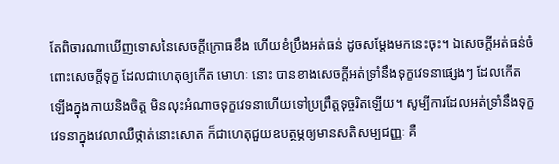តែពិចារណាឃើញទោសនៃសេចក្ដីក្រោធខឹង ហើយខំប្រឹងអត់ធន់ ដូចសម្ដែងមកនេះចុះ។ ឯសេចក្ដីអត់ធន់ចំពោះសេចក្ដីទុក្ខ ដែលជាហេតុឲ្យកើត មោហៈ នោះ បានខាងសេចក្ដីអត់ទ្រាំនឹងទុក្ខវេទនាផ្សេងៗ ដែលកើតឡើងក្នុងកាយនិងចិត្ត មិនលុះអំណាចទុក្ខវេទនាហើយទៅប្រព្រឹត្តទុច្ចរិតឡើយ។ សូម្បីការដែលអត់ទ្រាំនឹងទុក្ខវេទនាក្នុងវេលាឈឺថ្កាត់នោះសោត ក៏ជាហេតុជួយឧបត្ថម្ភឲ្យមានសតិសម្បជញ្ញៈ គឺ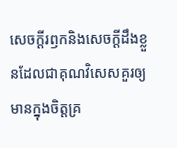សេចក្ដីរឭកនិងសេចក្ដីដឹងខ្លួនដែលជាគុណវិសេសគួរឲ្យមានក្នុងចិត្តគ្រ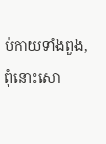ប់កាយទាំងពួង, ពុំនោះសោ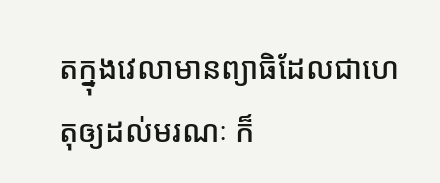តក្នុងវេលាមានព្យាធិដែលជាហេតុឲ្យដល់មរណៈ ក៏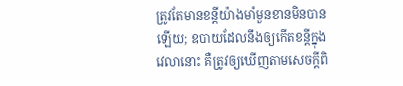ត្រូវតែមានខន្តីយ៉ាងមាំមួនខានមិនបានឡើយ; ឧបាយដែលនឹងឲ្យកើតខន្តីក្នុងវេលានោះ គឺត្រូវឲ្យឃើញតាមសេចក្ដីពិ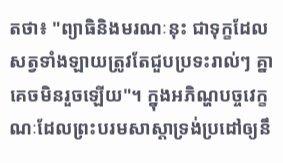តថា៖ "ព្យាធិនិងមរណៈនុះ ជាទុក្ខដែលសត្វទាំងឡាយត្រូវតែជួបប្រទះរាល់ៗ គ្នាគេចមិនរួចឡើយ"។ ក្នុងអភិណ្ហបច្ចវេក្ខណៈដែលព្រះបរមសាស្ដាទ្រង់ប្រដៅឲ្យនឹ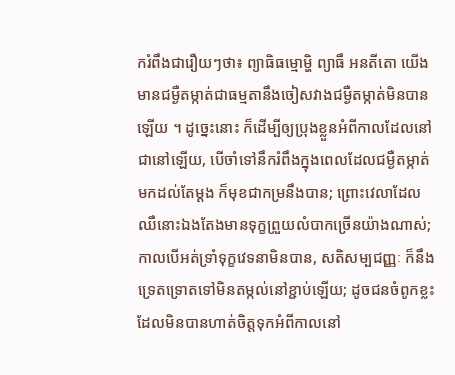ករំពឹងជារឿយៗថា៖ ព្យាធិធម្មោម្ហិ ព្យាធឹ អនតីតោ យើងមានជម្ងឺតម្កាត់ជាធម្មតានឹងចៀសវាងជម្ងឺតម្កាត់មិនបានឡើយ ។ ដូច្នេះនោះ ក៏ដើម្បីឲ្យប្រុងខ្លួនអំពីកាលដែលនៅជានៅឡើយ, បើចាំទៅនឹករំពឹងក្នុងពេលដែលជម្ងឺតម្កាត់មកដល់តែម្ដង ក៏មុខជាកម្រនឹងបាន; ព្រោះវេលាដែលឈឺនោះឯងតែងមានទុក្ខព្រួយលំបាកច្រើនយ៉ាងណាស់; កាលបើអត់ទ្រាំទុក្ខវេទនាមិនបាន, សតិសម្បជញ្ញៈ ក៏នឹងទ្រេតទ្រោតទៅមិនតម្កល់នៅខ្ជាប់ឡើយ; ដូចជនចំពូកខ្លះដែលមិនបានហាត់ចិត្តទុកអំពីកាលនៅ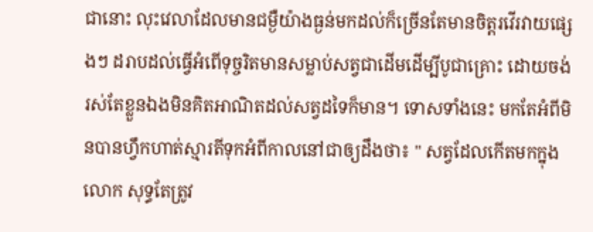ជានោះ លុះវេលាដែលមានជម្ងឺយ៉ាងធ្ងន់មកដល់ក៏ច្រើនតែមានចិត្តរវើរវាយផ្សេងៗ ដរាបដល់ធ្វើអំពើទុច្ចរិតមានសម្លាប់សត្វជាដើមដើម្បីបូជាគ្រោះ ដោយចង់រស់តែខ្លួនឯងមិនគិតអាណិតដល់សត្វដទៃក៏មាន។ ទោសទាំងនេះ មកតែអំពីមិនបានហ្វឹកហាត់ស្មារតីទុកអំពីកាលនៅជាឲ្យដឹងថា៖ " សត្វដែលកើតមកក្នុងលោក សុទ្ធតែត្រូវ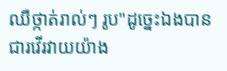ឈឺថ្កាត់រាល់ៗ រូប"ដូច្នេះឯងបានជារវើរវាយយ៉ាង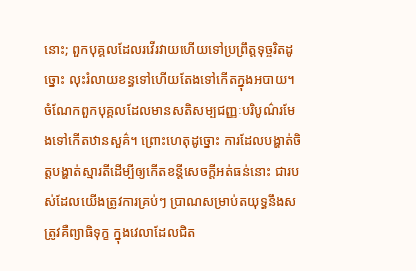នោះ; ពួកបុគ្គលដែលរវើរវាយហើយទៅប្រព្រឹត្តទុច្ចរិតដូច្នោះ លុះរំលាយខន្ធទៅហើយតែងទៅកើតក្នុងអបាយ។ ចំណែកពួកបុគ្គលដែលមានសតិសម្បជញ្ញៈបរិបូណ៌រមែងទៅកើតឋានសួគ៌។ ព្រោះហេតុដូច្នោះ ការដែលបង្ហាត់ចិត្តបង្ហាត់ស្មារតីដើម្បីឲ្យកើតខន្តីសេចក្ដីអត់ធន់នោះ ជារបស់ដែលយើងត្រូវការគ្រប់ៗ ប្រាណសម្រាប់តយុទ្ធនឹងសត្រូវគឺព្យាធិទុក្ខ ក្នុងវេលាដែលជិត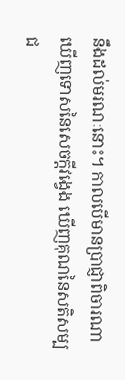នឹងដល់មរណៈនោះ។ កាលបើមានប្រាជ្ញាពិចារណាឃើញទោសនៃសេចក្ដីវង្វេង ឃើញគុណនៃសតិសម្បជ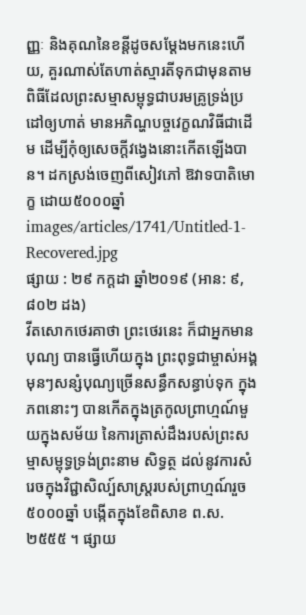ញ្ញៈ និងគុណនៃខន្តីដូចសម្ដែងមកនេះហើយ, គួរណាស់តែហាត់ស្មារតីទុកជាមុនតាមពិធីដែលព្រះសម្មាសម្ពុទ្ធជាបរមគ្រូទ្រង់ប្រដៅឲ្យហាត់ មានអភិណ្ហបច្ចវេក្ខណវិធីជាដើម ដើម្បីកុំឲ្យសេចក្ដីវង្វេងនោះកើតឡើងបាន។ ដកស្រង់ចេញពីសៀវភៅ ឱវាទបាតិមោក្ខ ដោយ៥០០០ឆ្នាំ
images/articles/1741/Untitled-1-Recovered.jpg
ផ្សាយ : ២៩ កក្តដា ឆ្នាំ២០១៩ (អាន: ៩,៨០២ ដង)
វីតសោកថេរគាថា ព្រះថេរនេះ ក៏ជាអ្នកមានបុណ្យ បានធ្វើហើយក្នុង ព្រះពុទ្ធជាម្ចាស់អង្គមុនៗសន្សំបុណ្យច្រើនសន្ធឹកសន្ធាប់ទុក ក្នុងភពនោះៗ បានកើតក្នុងត្រកូលព្រាហ្មណ៍មួយក្នុងសម័យ នៃការត្រាស់ដឹងរបស់ព្រះសម្មាសម្ពុទ្ធទ្រង់ព្រះនាម សិទ្ធត្ថ ដល់នូវការសំរេចក្នុងវិជ្ជាសិល្ប៍សាស្ត្ររបស់ព្រាហ្មណ៍រួច
៥០០០ឆ្នាំ បង្កើតក្នុងខែពិសាខ ព.ស.២៥៥៥ ។ ផ្សាយ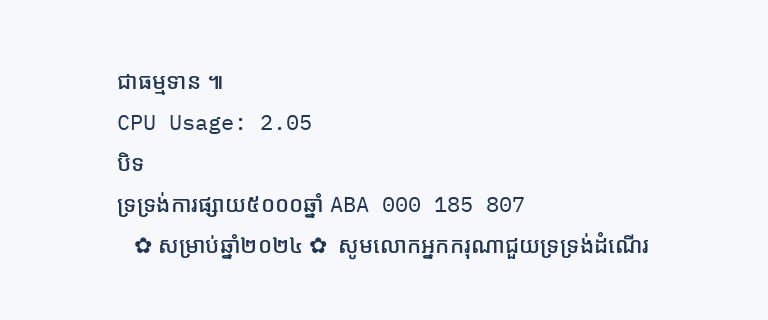ជាធម្មទាន ៕
CPU Usage: 2.05
បិទ
ទ្រទ្រង់ការផ្សាយ៥០០០ឆ្នាំ ABA 000 185 807
   ✿ សម្រាប់ឆ្នាំ២០២៤ ✿  សូមលោកអ្នកករុណាជួយទ្រទ្រង់ដំណើរ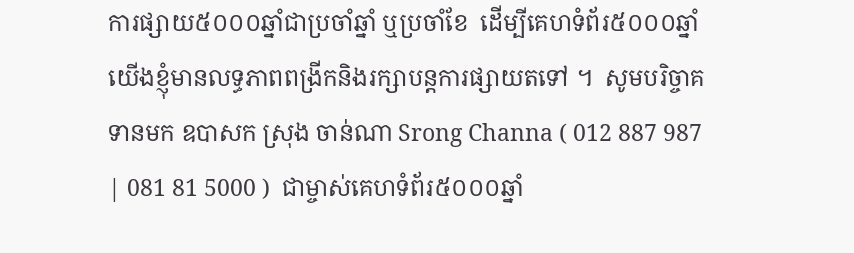ការផ្សាយ៥០០០ឆ្នាំជាប្រចាំឆ្នាំ ឬប្រចាំខែ  ដើម្បីគេហទំព័រ៥០០០ឆ្នាំយើងខ្ញុំមានលទ្ធភាពពង្រីកនិងរក្សាបន្តការផ្សាយតទៅ ។  សូមបរិច្ចាគទានមក ឧបាសក ស្រុង ចាន់ណា Srong Channa ( 012 887 987 | 081 81 5000 )  ជាម្ចាស់គេហទំព័រ៥០០០ឆ្នាំ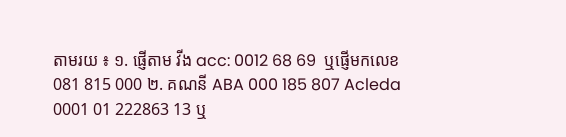តាមរយ ៖ ១. ផ្ញើតាម វីង acc: 0012 68 69  ឬផ្ញើមកលេខ 081 815 000 ២. គណនី ABA 000 185 807 Acleda 0001 01 222863 13 ឬ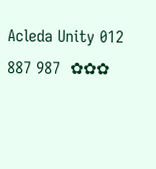Acleda Unity 012 887 987  ✿✿✿